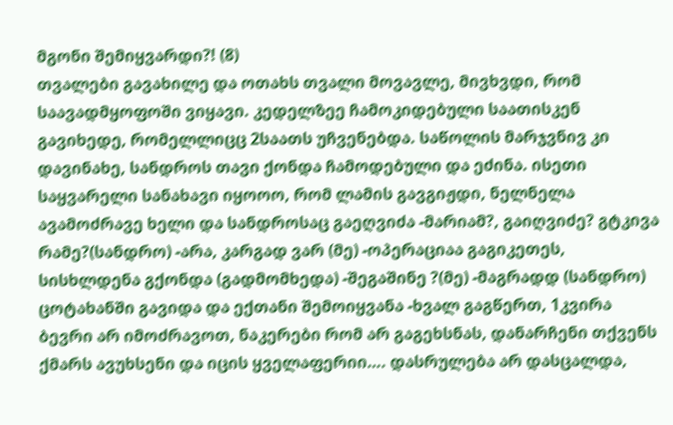მგონი შემიყვარდი?! (8)
თვალები გავახილე და ოთახს თვალი მოვავლე, მივხვდი, რომ საავადმყოფოში ვიყავი. კედელზეე ჩამოკიდებული საათისკენ გავიხედე, რომელლიცც 2საათს უჩვენებდა. საწოლის მარჯვნივ კი დავინახე, სანდროს თავი ქონდა ჩამოდებული და ეძინა. ისეთი საყვარელი სანახავი იყოოო, რომ ლამის გავგიჟდი, ნელნელა ავამოძრავე ხელი და სანდროსაც გაეღვიძა -მარიამ?, გაიღვიძე? გტკივა რამე?(სანდრო) -არა, კარგად ვარ (მე) -ოპერაციაა გაგიკეთეს, სისხლდენა გქონდა (გადმომხედა) -შეგაშინე ?(მე) -მაგრადდ (სანდრო) ცოტახანში გავიდა და ექთანი შემოიყვანა -ხვალ გაგწერთ, 1კვირა ბევრი არ იმოძრავოთ, ნაკერები რომ არ გაგეხსნას, დანარჩენი თქვენს ქმარს ავუხსენი და იცის ყველაფერიი…. დასრულება არ დასცალდა,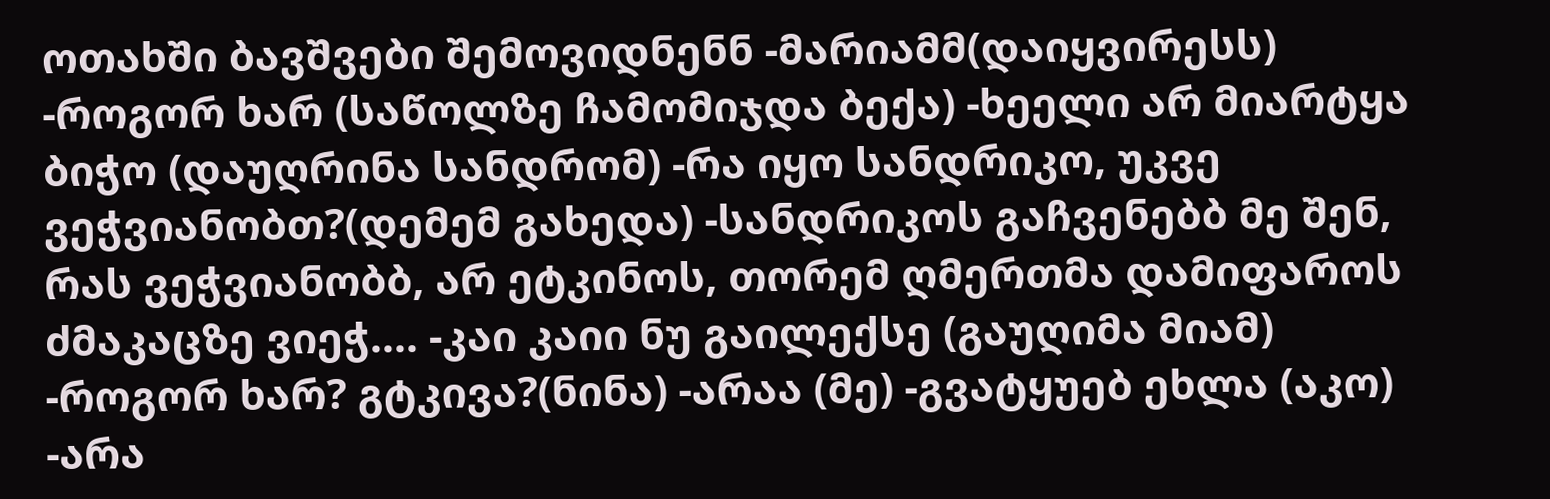ოთახში ბავშვები შემოვიდნენნ -მარიამმ(დაიყვირესს) -როგორ ხარ (საწოლზე ჩამომიჯდა ბექა) -ხეელი არ მიარტყა ბიჭო (დაუღრინა სანდრომ) -რა იყო სანდრიკო, უკვე ვეჭვიანობთ?(დემემ გახედა) -სანდრიკოს გაჩვენებბ მე შენ, რას ვეჭვიანობბ, არ ეტკინოს, თორემ ღმერთმა დამიფაროს ძმაკაცზე ვიეჭ.... -კაი კაიი ნუ გაილექსე (გაუღიმა მიამ) -როგორ ხარ? გტკივა?(ნინა) -არაა (მე) -გვატყუებ ეხლა (აკო) -არა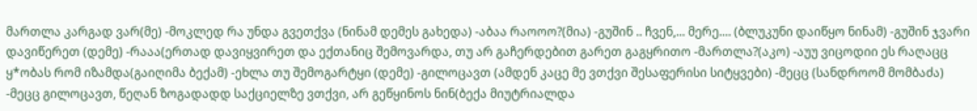მართლა კარგად ვარ(მე) -მოკლედ რა უნდა გვეთქვა (ნინამ დემეს გახედა) -აბაა რაოოო?(მია) -გუშინ .. ჩვენ,... მერე.... (ბლუკუნი დაიწყო ნინამ) -გუშინ ჯვარი დავიწერეთ (დემე) -რააა(ერთად დავიყვირეთ და ექთანიც შემოვარდა, თუ არ გაჩერდებით გარეთ გაგყრითო -მართლა?(აკო) -აუუ ვიცოდიი ეს რაღაცც ყ*ობას რომ იზამდა(გაიღიმა ბექამ) -ეხლა თუ შემოგარტყი (დემე) -გილოცავთ (ამდენ კაცე მე ვთქვი შესაფერისი სიტყვები) -მეცც (სანდროომ მომბაძა) -მეცც გილოცავთ, წეღან ზოგადადდ საქციელზე ვთქვი, არ გეწყინოს ნინ(ბექა მიუტრიალდა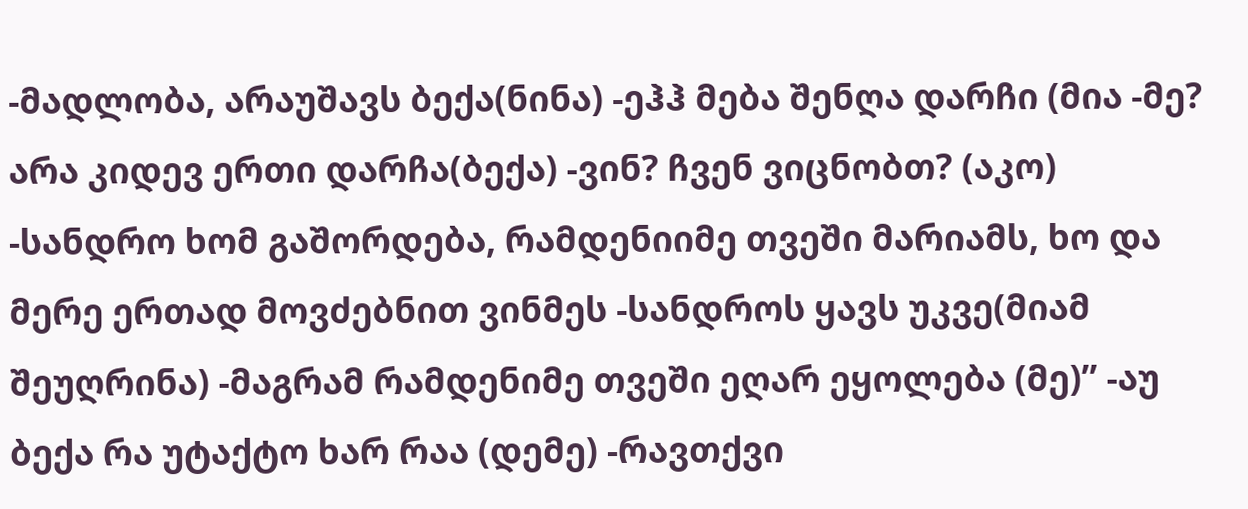-მადლობა, არაუშავს ბექა(ნინა) -ეჰჰ მება შენღა დარჩი (მია -მე? არა კიდევ ერთი დარჩა(ბექა) -ვინ? ჩვენ ვიცნობთ? (აკო) -სანდრო ხომ გაშორდება, რამდენიიმე თვეში მარიამს, ხო და მერე ერთად მოვძებნით ვინმეს -სანდროს ყავს უკვე(მიამ შეუღრინა) -მაგრამ რამდენიმე თვეში ეღარ ეყოლება (მე)’’ -აუ ბექა რა უტაქტო ხარ რაა (დემე) -რავთქვი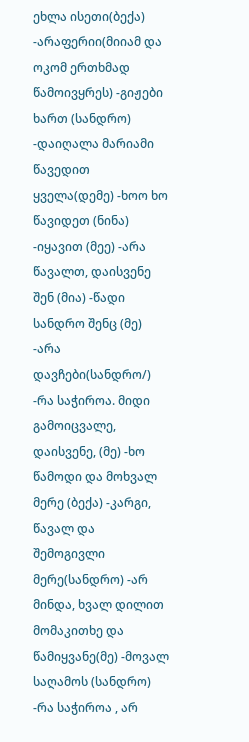ეხლა ისეთი(ბექა) -არაფერიი(მიიამ და ოკომ ერთხმად წამოივყრეს) -გიჟები ხართ (სანდრო) -დაიღალა მარიამი წავედით ყველა(დემე) -ხოო ხო წავიდეთ (ნინა) -იყავით (მეე) -არა წავალთ, დაისვენე შენ (მია) -წადი სანდრო შენც (მე) -არა დავჩები(სანდრო/) -რა საჭიროა. მიდი გამოიცვალე, დაისვენე, (მე) -ხო წამოდი და მოხვალ მერე (ბექა) -კარგი, წავალ და შემოგივლი მერე(სანდრო) -არ მინდა, ხვალ დილით მომაკითხე და წამიყვანე(მე) -მოვალ საღამოს (სანდრო) -რა საჭიროა , არ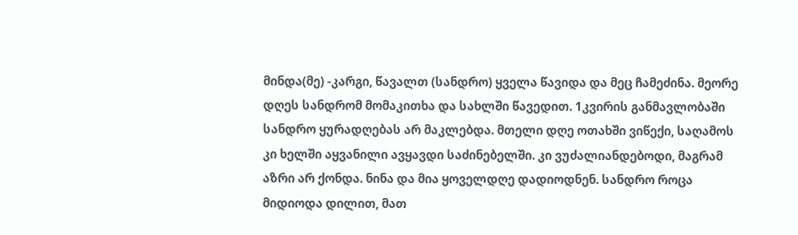მინდა(მე) -კარგი, წავალთ (სანდრო) ყველა წავიდა და მეც ჩამეძინა. მეორე დღეს სანდრომ მომაკითხა და სახლში წავედით. 1კვირის განმავლობაში სანდრო ყურადღებას არ მაკლებდა. მთელი დღე ოთახში ვიწექი, საღამოს კი ხელში აყვანილი ავყავდი საძინებელში. კი ვუძალიანდებოდი, მაგრამ აზრი არ ქონდა. ნინა და მია ყოველდღე დადიოდნენ. სანდრო როცა მიდიოდა დილით, მათ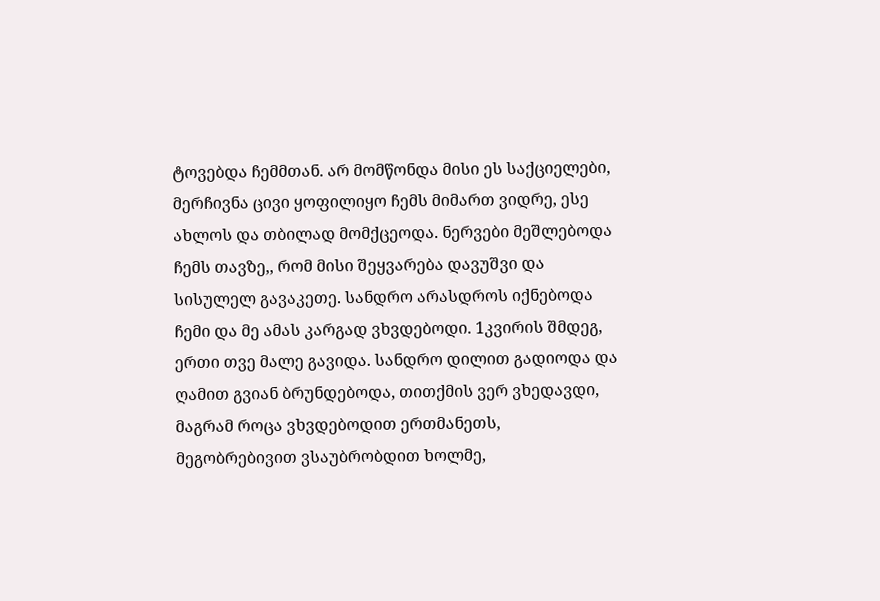ტოვებდა ჩემმთან. არ მომწონდა მისი ეს საქციელები, მერჩივნა ცივი ყოფილიყო ჩემს მიმართ ვიდრე, ესე ახლოს და თბილად მომქცეოდა. ნერვები მეშლებოდა ჩემს თავზე,, რომ მისი შეყვარება დავუშვი და სისულელ გავაკეთე. სანდრო არასდროს იქნებოდა ჩემი და მე ამას კარგად ვხვდებოდი. 1კვირის შმდეგ, ერთი თვე მალე გავიდა. სანდრო დილით გადიოდა და ღამით გვიან ბრუნდებოდა, თითქმის ვერ ვხედავდი, მაგრამ როცა ვხვდებოდით ერთმანეთს, მეგობრებივით ვსაუბრობდით ხოლმე,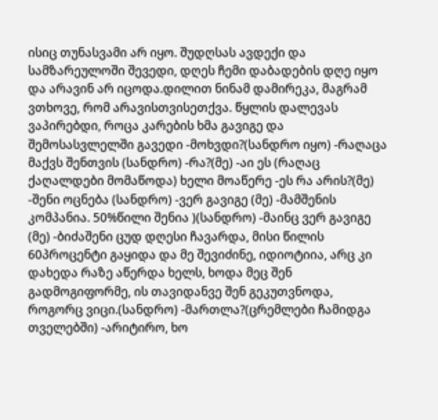ისიც თუნასვამი არ იყო. შუდღსას ავდექი და სამზარეულოში შევედი, დღეს ჩემი დაბადების დღე იყო და არავინ არ იცოდა.დილით ნინამ დამირეკა, მაგრამ ვთხოვე, რომ არავისთვისეთქვა. წყლის დალევას ვაპირებდი, როცა კარების ხმა გავიგე და შემოსასვლელში გავედი -მოხვდი?(სანდრო იყო) -რაღაცა მაქვს შენთვის (სანდრო) -რა?(მე) -აი ეს (რაღაც ქაღალდები მომაწოდა) ხელი მოაწერე -ეს რა არის?(მე) -შენი ოცნება (სანდრო) -ვერ გავიგე (მე) -მამშენის კომპანია. 50%წილი შენია )(სანდრო) -მაინც ვერ გავიგე (მე) -ბიძაშენი ცუდ დღესი ჩავარდა, მისი წილის 60პროცენტი გაყიდა და მე შევიძინე, იდიოტიია, არც კი დახედა რაზე აწერდა ხელს, ხოდა მეც შენ გადმოგიფორმე, ის თავიდანვე შენ გეკუთვნოდა, როგორც ვიცი.(სანდრო) -მართლა?(ცრემლები ჩამიდგა თველებში) -არიტირო, ხო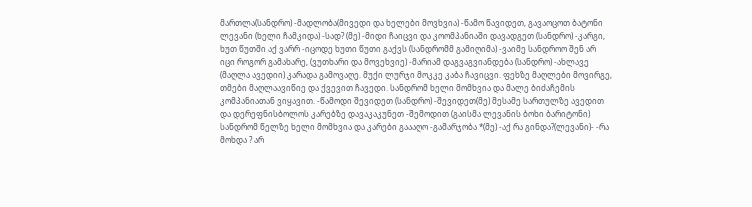მართლა(სანდრო) -მადლობა(მივედი და ხელები მოვხვია) -წამო წავიდეთ, გავაოცოთ ბატონი ლევანი (ხელი ჩამკიდა) -სად? (მე) -მიდი ჩაიცვი და კოომპანიაში დავადგეთ (სანდრო) -კარგი, ხუთ წუთში აქ ვარრ -იცოდე ხუთი წუთი გაქვს (სანდრომმ გამიღიმა) -ვაიმე სანდროო შენ არ იცი როგორ გამახარე, (ვუთხარი და მოვეხვიე) -მარიამ დაგვაგვიანდება (სანდრო) -ახლავე (მაღლა ავედიი) კარადა გამოვაღე. მუქი ლურჯი მოკკე კაბა ჩავიცვი. ფეხზე მაღლები მოვირგე, თმები მაღლაავიწიე და ქვევით ჩავედი. სანდრომ ხელი მომხვია და მალე ბიძაჩემის კომპანიათან ვიყავით. -წამოდი შევიდეთ (სანდრო) -შევიდეთ(მე) მესამე სართულზე ავედით და დერეფნისბოლოს კარებზე დავაკაკუნეთ -შემოდით (გაისმა ლევანის ბოხი ბარიტონი) სანდრომ წელზე ხელი მომხვია და კარები გაააღო -გამარჯობა *(მე) -აქ რა გინდა?(ლევანი)- -რა მოხდა ? არ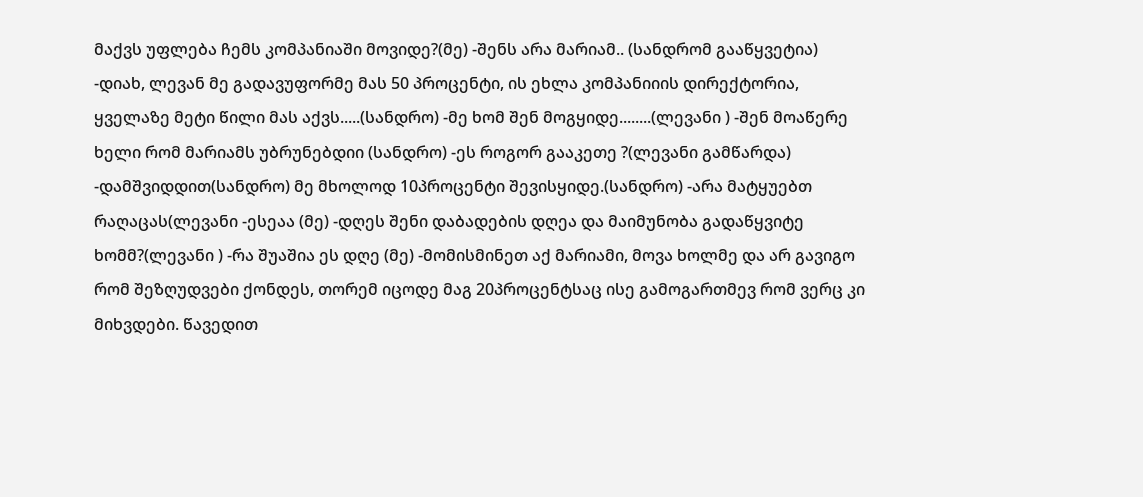მაქვს უფლება ჩემს კომპანიაში მოვიდე?(მე) -შენს არა მარიამ.. (სანდრომ გააწყვეტია) -დიახ, ლევან მე გადავუფორმე მას 50 პროცენტი, ის ეხლა კომპანიიის დირექტორია, ყველაზე მეტი წილი მას აქვს.....(სანდრო) -მე ხომ შენ მოგყიდე........(ლევანი ) -შენ მოაწერე ხელი რომ მარიამს უბრუნებდიი (სანდრო) -ეს როგორ გააკეთე ?(ლევანი გამწარდა) -დამშვიდდით(სანდრო) მე მხოლოდ 10პროცენტი შევისყიდე.(სანდრო) -არა მატყუებთ რაღაცას(ლევანი -ესეაა (მე) -დღეს შენი დაბადების დღეა და მაიმუნობა გადაწყვიტე ხომმ?(ლევანი ) -რა შუაშია ეს დღე (მე) -მომისმინეთ აქ მარიამი, მოვა ხოლმე და არ გავიგო რომ შეზღუდვები ქონდეს, თორემ იცოდე მაგ 20პროცენტსაც ისე გამოგართმევ რომ ვერც კი მიხვდები. წავედით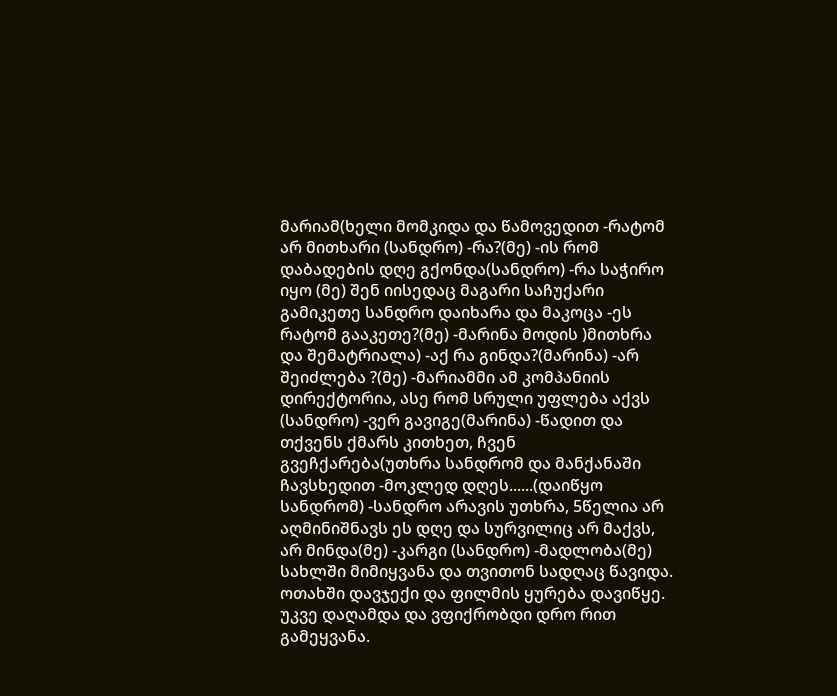მარიამ(ხელი მომკიდა და წამოვედით -რატომ არ მითხარი (სანდრო) -რა?(მე) -ის რომ დაბადების დღე გქონდა(სანდრო) -რა საჭირო იყო (მე) შენ იისედაც მაგარი საჩუქარი გამიკეთე სანდრო დაიხარა და მაკოცა -ეს რატომ გააკეთე?(მე) -მარინა მოდის )მითხრა და შემატრიალა) -აქ რა გინდა?(მარინა) -არ შეიძლება ?(მე) -მარიამმი ამ კომპანიის დირექტორია, ასე რომ სრული უფლება აქვს (სანდრო) -ვერ გავიგე(მარინა) -წადით და თქვენს ქმარს კითხეთ, ჩვენ გვეჩქარება(უთხრა სანდრომ და მანქანაში ჩავსხედით -მოკლედ დღეს......(დაიწყო სანდრომ) -სანდრო არავის უთხრა, 5წელია არ აღმინიშნავს ეს დღე და სურვილიც არ მაქვს, არ მინდა(მე) -კარგი (სანდრო) -მადლობა(მე) სახლში მიმიყვანა და თვითონ სადღაც წავიდა. ოთახში დავჯექი და ფილმის ყურება დავიწყე. უკვე დაღამდა და ვფიქრობდი დრო რით გამეყვანა.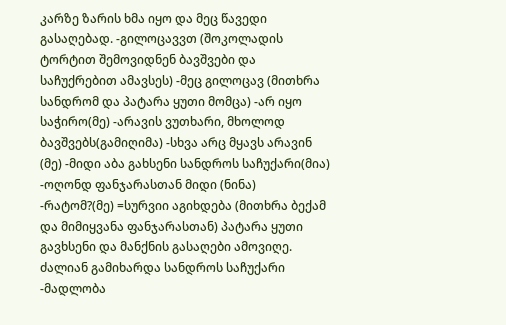კარზე ზარის ხმა იყო და მეც წავედი გასაღებად. -გილოცავვთ (შოკოლადის ტორტით შემოვიდნენ ბავშვები და საჩუქრებით ამავსეს) -მეც გილოცავ (მითხრა სანდრომ და პატარა ყუთი მომცა) -არ იყო საჭირო(მე) -არავის ვუთხარი, მხოლოდ ბავშვებს(გამიღიმა) -სხვა არც მყავს არავინ (მე) -მიდი აბა გახსენი სანდროს საჩუქარი(მია) -ოღონდ ფანჯარასთან მიდი (ნინა) -რატომ?(მე) =სურვიი აგიხდება (მითხრა ბექამ და მიმიყვანა ფანჯარასთან) პატარა ყუთი გავხსენი და მანქნის გასაღები ამოვიღე. ძალიან გამიხარდა სანდროს საჩუქარი -მადლობა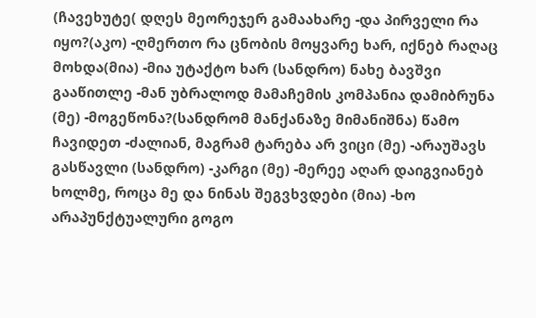(ჩავეხუტე( დღეს მეორეჯერ გამაახარე -და პირველი რა იყო?(აკო) -ღმერთო რა ცნობის მოყვარე ხარ, იქნებ რაღაც მოხდა(მია) -მია უტაქტო ხარ (სანდრო) ნახე ბავშვი გააწითლე -მან უბრალოდ მამაჩემის კომპანია დამიბრუნა (მე) -მოგეწონა?(სანდრომ მანქანაზე მიმანიშნა) წამო ჩავიდეთ -ძალიან, მაგრამ ტარება არ ვიცი (მე) -არაუშავს გასწავლი (სანდრო) -კარგი (მე) -მერეე აღარ დაიგვიანებ ხოლმე, როცა მე და ნინას შეგვხვდები (მია) -ხო არაპუნქტუალური გოგო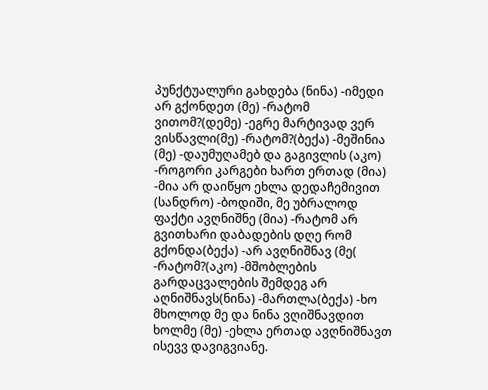პუნქტუალური გახდება (ნინა) -იმედი არ გქონდეთ (მე) -რატომ ვითომ?(დემე) -ეგრე მარტივად ვერ ვისწავლი(მე) -რატომ?(ბექა) -მეშინია (მე) -დაუმუღამებ და გაგივლის (აკო) -როგორი კარგები ხართ ერთად (მია) -მია არ დაიწყო ეხლა დედაჩემივით (სანდრო) -ბოდიში, მე უბრალოდ ფაქტი ავღნიშნე (მია) -რატომ არ გვითხარი დაბადების დღე რომ გქონდა(ბექა) -არ ავღნიშნავ (მე( -რატომ?(აკო) -მშობლების გარდაცვალების შემდეგ არ აღნიშნავს(ნინა) -მართლა(ბექა) -ხო მხოლოდ მე და ნინა ვღიშნავდით ხოლმე (მე) -ეხლა ერთად ავღნიშნავთ ისევვ დავიგვიანე.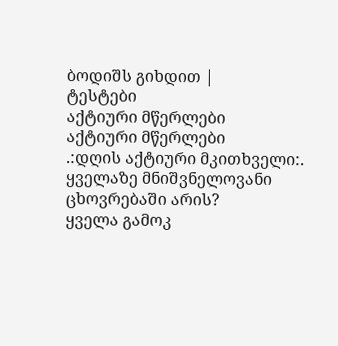ბოდიშს გიხდით |
ტესტები
აქტიური მწერლები
აქტიური მწერლები
.:დღის აქტიური მკითხველი:.
ყველაზე მნიშვნელოვანი ცხოვრებაში არის?
ყველა გამოკ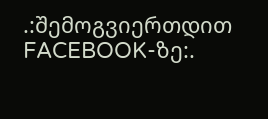.:შემოგვიერთდით FACEBOOK-ზე:.